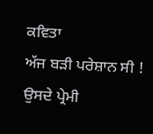ਕਵਿਤਾ
ਅੱਜ ਬੜੀ ਪਰੇਸ਼ਾਨ ਸੀ ! ਉਸਦੇ ਪ੍ਰੇਮੀ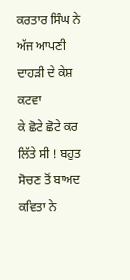ਕਰਤਾਰ ਸਿੰਘ ਨੇ ਅੱਜ ਆਪਣੀ ਦਾਹੜੀ ਦੇ ਕੇਸ਼ ਕਟਵਾ
ਕੇ ਛੋਟੇ ਛੋਟੇ ਕਰ ਲਿੱਤੇ ਸੀ ! ਬਹੁਤ ਸੋਚਣ ਤੋਂ ਬਾਅਦ ਕਵਿਤਾ ਨੇ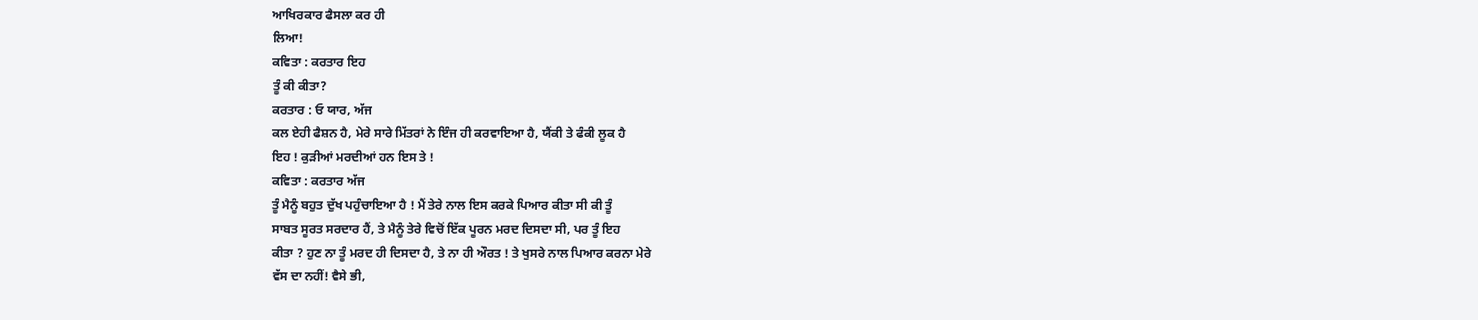ਆਖਿਰਕਾਰ ਫੈਸਲਾ ਕਰ ਹੀ
ਲਿਆ!
ਕਵਿਤਾ : ਕਰਤਾਰ ਇਹ
ਤੂੰ ਕੀ ਕੀਤਾ?
ਕਰਤਾਰ : ਓ ਯਾਰ, ਅੱਜ
ਕਲ ਏਹੀ ਫੈਸ਼ਨ ਹੈ, ਮੇਰੇ ਸਾਰੇ ਮਿੱਤਰਾਂ ਨੇ ਇੰਜ ਹੀ ਕਰਵਾਇਆ ਹੈ, ਯੈਂਕੀ ਤੇ ਫੰਕੀ ਲੂਕ ਹੈ
ਇਹ ! ਕੁੜੀਆਂ ਮਰਦੀਆਂ ਹਨ ਇਸ ਤੇ !
ਕਵਿਤਾ : ਕਰਤਾਰ ਅੱਜ
ਤੂੰ ਮੈਨੂੰ ਬਹੁਤ ਦੁੱਖ ਪਹੁੰਚਾਇਆ ਹੈ ! ਮੈਂ ਤੇਰੇ ਨਾਲ ਇਸ ਕਰਕੇ ਪਿਆਰ ਕੀਤਾ ਸੀ ਕੀ ਤੂੰ
ਸਾਬਤ ਸੂਰਤ ਸਰਦਾਰ ਹੈਂ, ਤੇ ਮੈਨੂੰ ਤੇਰੇ ਵਿਚੋਂ ਇੱਕ ਪੂਰਨ ਮਰਦ ਦਿਸਦਾ ਸੀ, ਪਰ ਤੂੰ ਇਹ
ਕੀਤਾ ? ਹੁਣ ਨਾ ਤੂੰ ਮਰਦ ਹੀ ਦਿਸਦਾ ਹੈ, ਤੇ ਨਾ ਹੀ ਔਰਤ ! ਤੇ ਖੁਸਰੇ ਨਾਲ ਪਿਆਰ ਕਰਨਾ ਮੇਰੇ
ਵੱਸ ਦਾ ਨਹੀਂ! ਵੈਸੇ ਭੀ,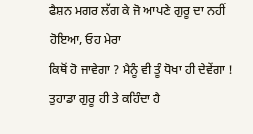ਫੈਸ਼ਨ ਮਗਰ ਲੱਗ ਕੇ ਜੋ ਆਪਣੇ ਗੁਰੂ ਦਾ ਨਹੀਂ ਹੋਇਆ, ਓਹ ਮੇਰਾ
ਕਿਥੋਂ ਹੋ ਜਾਵੇਗਾ ? ਮੈਨੂੰ ਵੀ ਤੂੰ ਧੋਖਾ ਹੀ ਦੇਵੇਂਗਾ ! ਤੁਹਾਡਾ ਗੁਰੂ ਹੀ ਤੇ ਕਹਿੰਦਾ ਹੈ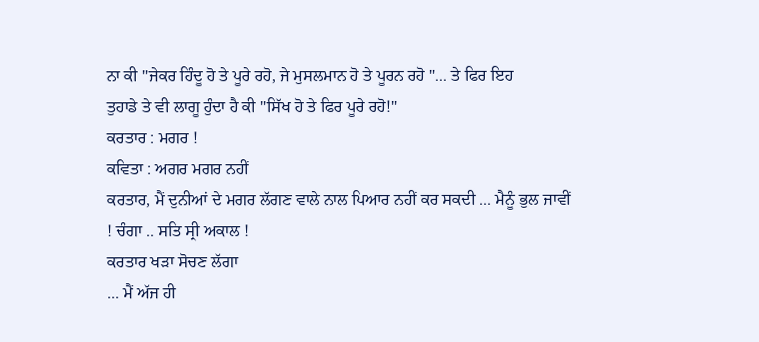ਨਾ ਕੀ "ਜੇਕਰ ਹਿੰਦੂ ਹੋ ਤੇ ਪੂਰੇ ਰਹੋ, ਜੇ ਮੁਸਲਮਾਨ ਹੋ ਤੇ ਪੂਰਨ ਰਹੋ "... ਤੇ ਫਿਰ ਇਹ
ਤੁਹਾਡੇ ਤੇ ਵੀ ਲਾਗੂ ਹੁੰਦਾ ਹੈ ਕੀ "ਸਿੱਖ ਹੋ ਤੇ ਫਿਰ ਪੂਰੇ ਰਹੋ!"
ਕਰਤਾਰ : ਮਗਰ !
ਕਵਿਤਾ : ਅਗਰ ਮਗਰ ਨਹੀਂ
ਕਰਤਾਰ, ਮੈਂ ਦੁਨੀਆਂ ਦੇ ਮਗਰ ਲੱਗਣ ਵਾਲੇ ਨਾਲ ਪਿਆਰ ਨਹੀਂ ਕਰ ਸਕਦੀ ... ਮੈਨੂੰ ਭੁਲ ਜਾਵੀਂ
! ਚੰਗਾ .. ਸਤਿ ਸ੍ਰੀ ਅਕਾਲ !
ਕਰਤਾਰ ਖੜਾ ਸੋਚਣ ਲੱਗਾ
... ਮੈਂ ਅੱਜ ਹੀ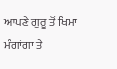ਆਪਣੇ ਗੁਰੂ ਤੋਂ ਖਿਮਾ ਮੰਗਾਂਗਾ ਤੇ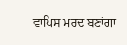ਵਾਪਿਸ ਮਰਦ ਬਣਾਂਗਾ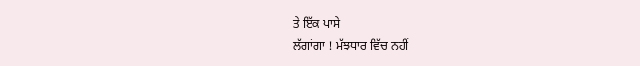ਤੇ ਇੱਕ ਪਾਸੇ
ਲੱਗਾਂਗਾ ! ਮੱਝਧਾਰ ਵਿੱਚ ਨਹੀਂ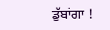ਡੁੱਬਾਂਗਾ !